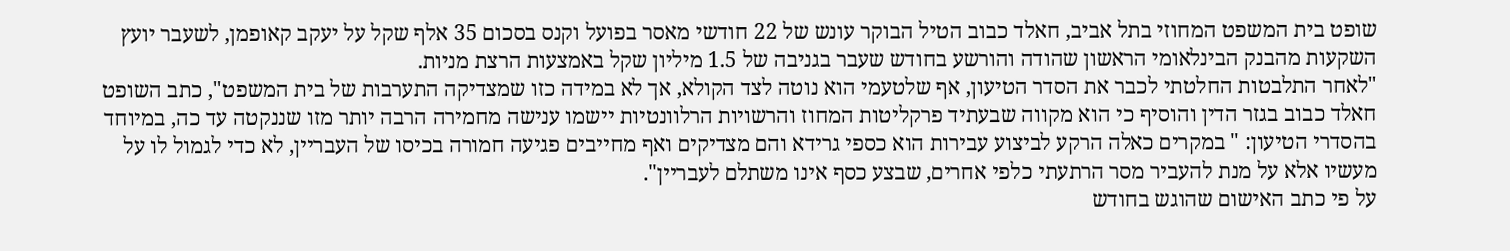שופט בית המשפט המחוזי בתל אביב, חאלד כבוב הטיל הבוקר עונש של 22 חודשי מאסר בפועל וקנס בסכום 35 אלף שקל על יעקב קאופמן, לשעבר יועץ השקעות מהבנק הבינלאומי הראשון שהודה והורשע בחודש שעבר בגניבה של 1.5 מיליון שקל באמצעות הרצת מניות.
"לאחר התלבטות החלטתי לכבר את הסדר הטיעון, אף שלטעמי הוא נוטה לצד הקולא, אך לא במידה כזו שמצדיקה התערבות של בית המשפט", כתב השופט חאלד כבוב בגזר הדין והוסיף כי הוא מקווה שבעתיד פרקליטות המחוז והרשויות הרלוונטיות יישמו ענישה מחמירה הרבה יותר מזו שננקטה עד כה, במיוחד בהסדרי הטיעון: " במקרים כאלה הרקע לביצוע עבירות הוא כספי גרידא והם מצדיקים ואף מחייבים פגיעה חמורה בכיסו של העבריין, לא כדי לגמול לו על מעשיו אלא על מנת להעביר מסר הרתעתי כלפי אחרים, שבצע כסף אינו משתלם לעבריין".
על פי כתב האישום שהוגש בחודש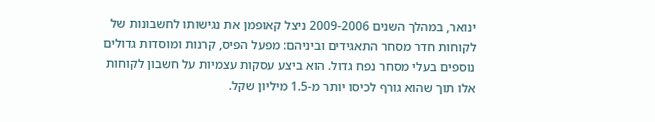ינואר, במהלך השנים 2009-2006 ניצל קאופמן את נגישותו לחשבונות של לקוחות חדר מסחר התאגידים וביניהם: מפעל הפיס, קרנות ומוסדות גדולים נוספים בעלי מסחר נפח גדול. הוא ביצע עסקות עצמיות על חשבון לקוחות אלו תוך שהוא גורף לכיסו יותר מ-1.5 מיליון שקל.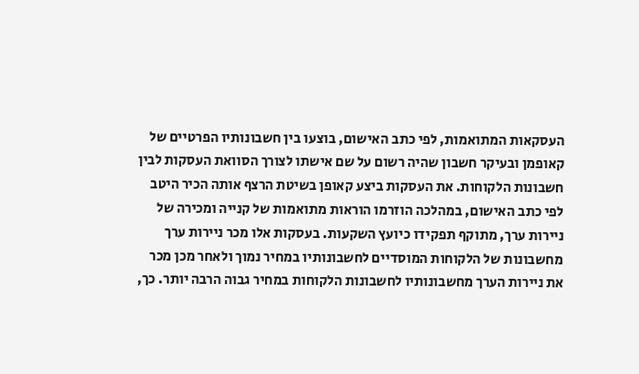העסקאות המתואמות, לפי כתב האישום, בוצעו בין חשבונותיו הפרטיים של קאופמן ובעיקר חשבון שהיה רשום על שם אישתו לצורך הסוואת העסקות לבין חשבונות הלקוחות. את העסקות ביצע קאופן בשיטת הרצף אותה הכיר היטב לפי כתב האישום, במהלכה הוזרמו הוראות מתואמות של קנייה ומכירה של ניירות ערך, מתוקף תפקידו כיועץ השקעות. בעסקות אלו מכר ניירות ערך מחשבונות של הלקוחות המוסדיים לחשבונותיו במחיר נמוך ולאחר מכן מכר את ניירות הערך מחשבונותיו לחשבונות הלקוחות במחיר גבוה הרבה יותר. כך,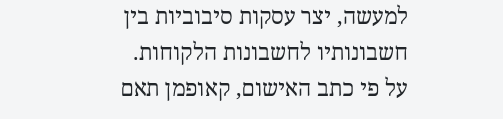למעשה, יצר עסקות סיבוביות בין חשבונותיו לחשבונות הלקוחות.
על פי כתב האישום, קאופמן תאם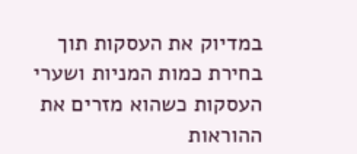במדיוק את העסקות תוך בחירת כמות המניות ושערי העסקות כשהוא מזרים את ההוראות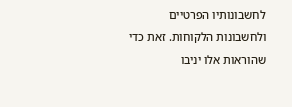לחשבונותיו הפרטיים ולחשבונות הלקוחות. זאת כדי שהוראות אלו יניבו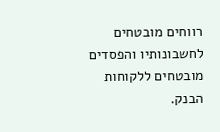רווחים מובטחים לחשבונותיו והפסדים מובטחים ללקוחות הבנק.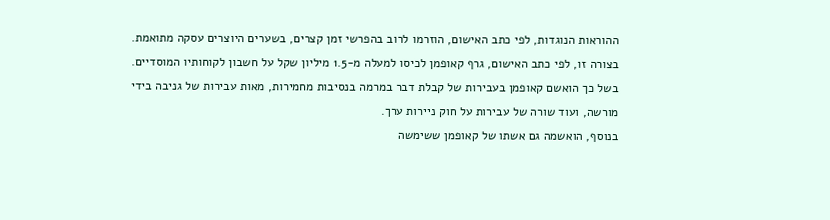ההוראות הנוגדות, לפי כתב האישום, הוזרמו לרוב בהפרשי זמן קצרים, בשערים היוצרים עסקה מתואמת. בצורה זו, לפי כתב האישום, גרף קאופמן לכיסו למעלה מ-1.5 מיליון שקל על חשבון לקוחותיו המוסדיים. בשל כך הואשם קאופמן בעבירות של קבלת דבר במרמה בנסיבות מחמירות, מאות עבירות של גניבה בידי מורשה, ועוד שורה של עבירות על חוק ניירות ערך.
בנוסף, הואשמה גם אשתו של קאופמן ששימשה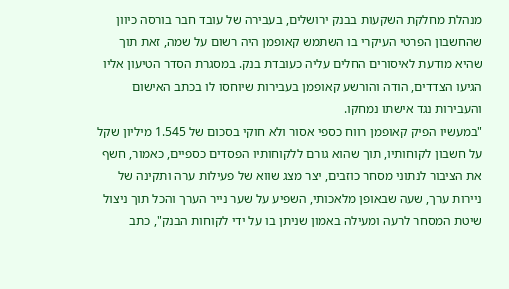מנהלת מחלקת השקעות בבנק ירושלים, בעבירה של עובד חבר בורסה כיוון שהחשבון הפרטי העיקרי בו השתמש קאופמן היה רשום על שמה, זאת תוך שהיא מודעת לאיסורים החלים עליה כעובדת בנק. במסגרת הסדר הטיעון אליו הגיעו הצדדים, הודה והורשע קאופמן בעבירות שיוחסו לו בכתב האישום והעבירות נגד אישתו נמחקו.
"במעשיו הפיק קאופמן רווח כספי אסור ולא חוקי בסכום של 1.545 מיליון שקל על חשבון לקוחותיו, תוך שהוא גורם ללקוחותיו הפסדים כספיים, כאמור, חשף את הציבור לנתוני מסחר כוזבים, יצר מצג שווא של פעילות ערה ותקינה של ניירות ערך, שעה שבאופן מלאכותי, השפיע על שער נייר הערך והכל תוך ניצול שיטת המסחר לרעה ומעילה באמון שניתן בו על ידי לקוחות הבנק", כתב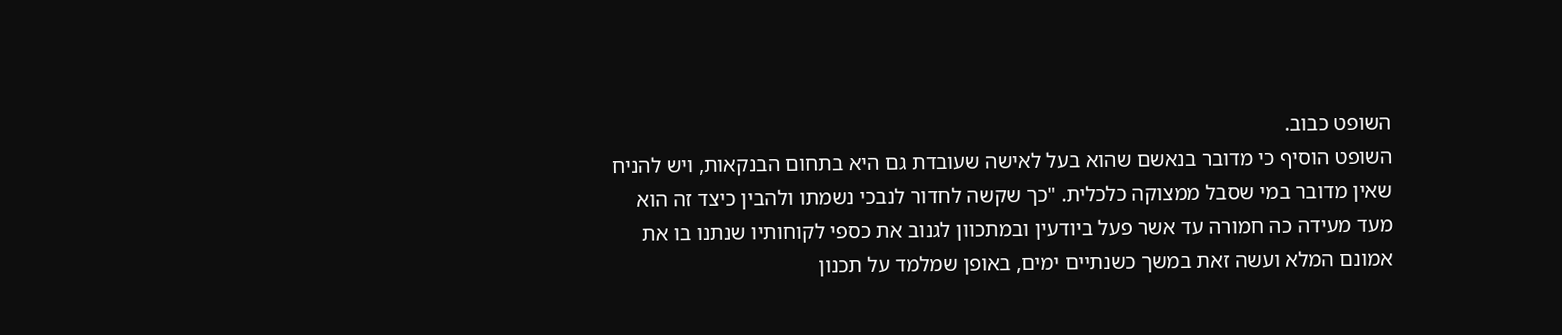השופט כבוב.
השופט הוסיף כי מדובר בנאשם שהוא בעל לאישה שעובדת גם היא בתחום הבנקאות, ויש להניח שאין מדובר במי שסבל ממצוקה כלכלית. "כך שקשה לחדור לנבכי נשמתו ולהבין כיצד זה הוא מעד מעידה כה חמורה עד אשר פעל ביודעין ובמתכוון לגנוב את כספי לקוחותיו שנתנו בו את אמונם המלא ועשה זאת במשך כשנתיים ימים, באופן שמלמד על תכנון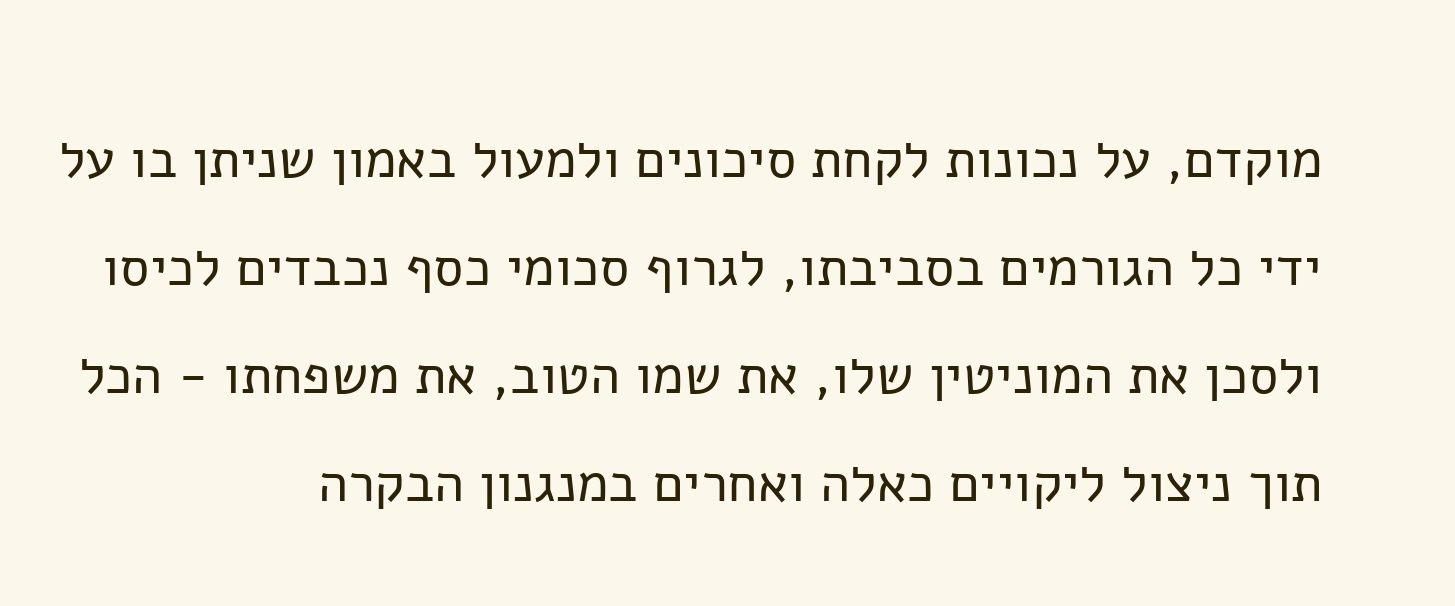מוקדם, על נכונות לקחת סיכונים ולמעול באמון שניתן בו על ידי כל הגורמים בסביבתו, לגרוף סכומי כסף נכבדים לכיסו ולסכן את המוניטין שלו, את שמו הטוב, את משפחתו - הכל תוך ניצול ליקויים כאלה ואחרים במנגנון הבקרה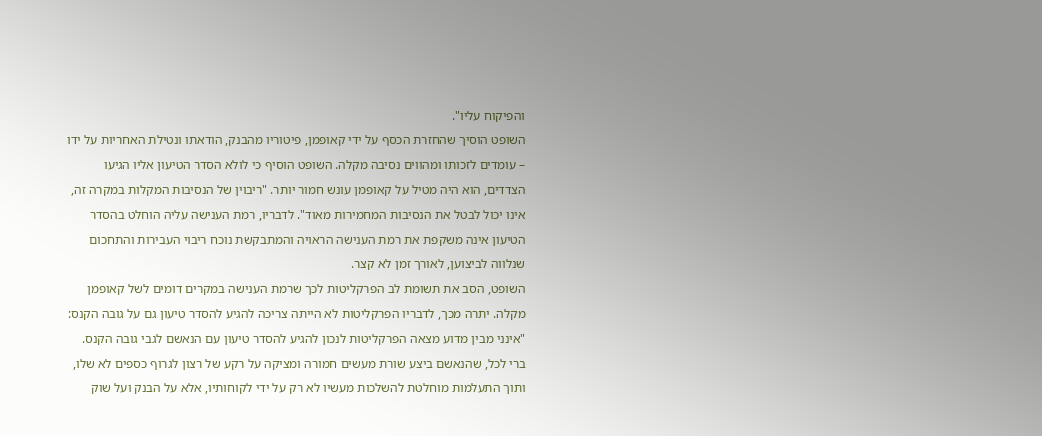והפיקוח עליו".
השופט הוסיך שהחזרת הכסף על ידי קאופמן, פיטוריו מהבנק, הודאתו ונטילת האחריות על ידו – עומדים לזכותו ומהווים נסיבה מקלה. השופט הוסיף כי לולא הסדר הטיעון אליו הגיעו הצדדים, הוא היה מטיל על קאופמן עונש חמור יותר. "ריבוין של הנסיבות המקלות במקרה זה, אינו יכול לבטל את הנסיבות המחמירות מאוד". לדבריו, רמת הענישה עליה הוחלט בהסדר הטיעון אינה משקפת את רמת הענישה הראויה והמתבקשת נוכח ריבוי העבירות והתחכום שנלווה לביצוען, לאורך זמן לא קצר.
השופט, הסב את תשומת לב הפרקליטות לכך שרמת הענישה במקרים דומים לשל קאופמן מקלה. יתרה מכך, לדבריו הפרקליטות לא הייתה צריכה להגיע להסדר טיעון גם על גובה הקנס: "אינני מבין מדוע מצאה הפרקליטות לנכון להגיע להסדר טיעון עם הנאשם לגבי גובה הקנס.
ברי לכל, שהנאשם ביצע שורת מעשים חמורה ומציקה על רקע של רצון לגרוף כספים לא שלו, ותוך התעלמות מוחלטת להשלכות מעשיו לא רק על ידי לקוחותיו, אלא על הבנק ועל שוק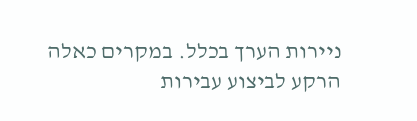ניירות הערך בכלל. במקרים כאלה הרקע לביצוע עבירות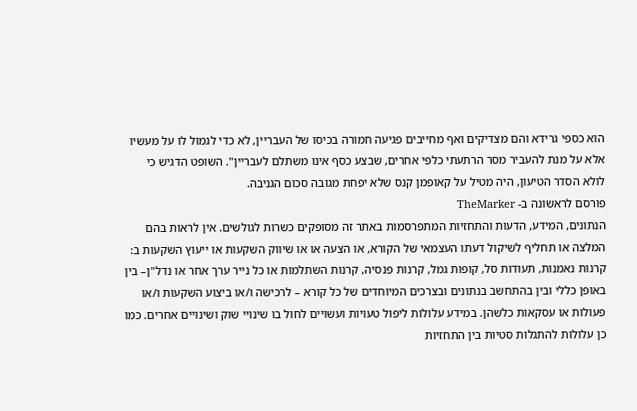הוא כספי גרידא והם מצדיקים ואף מחייבים פגיעה חמורה בכיסו של העבריין, לא כדי לגמול לו על מעשיו אלא על מנת להעביר מסר הרתעתי כלפי אחרים, שבצע כסף אינו משתלם לעבריין". השופט הדגיש כי לולא הסדר הטיעון, היה מטיל על קאופמן קנס שלא יפחת מגובה סכום הגניבה.
פורסם לראשונה ב- TheMarker
הנתונים, המידע, הדעות והתחזיות המתפרסמות באתר זה מסופקים כשרות לגולשים. אין לראות בהם המלצה או תחליף לשיקול דעתו העצמאי של הקורא, או הצעה או או שיווק השקעות או ייעוץ השקעות ב: קרנות נאמנות, תעודות סל, קופות גמל, קרנות פנסיה, קרנות השתלמות או כל נייר ערך אחר או נדל"ן– בין באופן כללי ובין בהתחשב בנתונים ובצרכים המיוחדים של כל קורא – לרכישה ו/או ביצוע השקעות ו/או פעולות או עסקאות כלשהן. במידע עלולות ליפול טעויות ועשויים לחול בו שינויי שוק ושינויים אחרים. כמו כן עלולות להתגלות סטיות בין התחזיות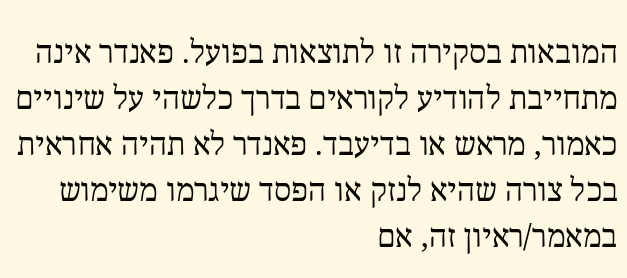המובאות בסקירה זו לתוצאות בפועל. פאנדר אינה מתחייבת להודיע לקוראים בדרך כלשהי על שינויים כאמור, מראש או בדיעבד. פאנדר לא תהיה אחראית בכל צורה שהיא לנזק או הפסד שיגרמו משימוש במאמר/ראיון זה, אם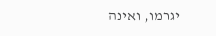יגרמו, ואינה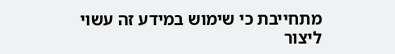מתחייבת כי שימוש במידע זה עשוי ליצור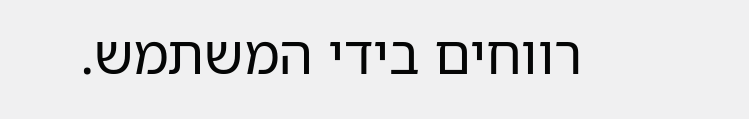רווחים בידי המשתמש.